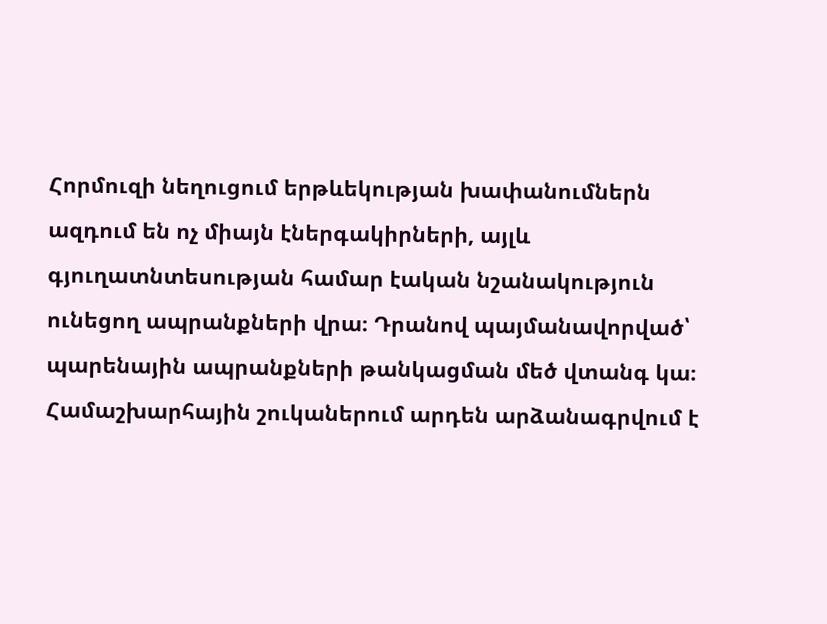Հորմուզի նեղուցում երթևեկության խափանումներն ազդում են ոչ միայն էներգակիրների, այլև գյուղատնտեսության համար էական նշանակություն ունեցող ապրանքների վրա։ Դրանով պայմանավորված՝ պարենային ապրանքների թանկացման մեծ վտանգ կա։ Համաշխարհային շուկաներում արդեն արձանագրվում է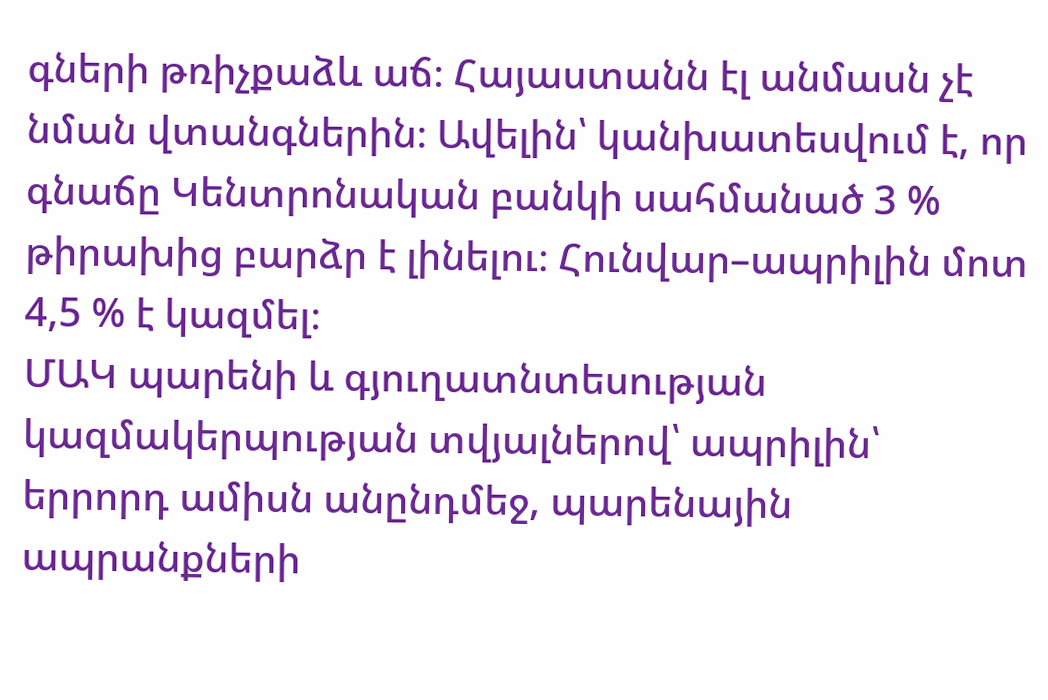գների թռիչքաձև աճ։ Հայաստանն էլ անմասն չէ նման վտանգներին։ Ավելին՝ կանխատեսվում է, որ գնաճը Կենտրոնական բանկի սահմանած 3 % թիրախից բարձր է լինելու։ Հունվար–ապրիլին մոտ 4,5 % է կազմել։
ՄԱԿ պարենի և գյուղատնտեսության կազմակերպության տվյալներով՝ ապրիլին՝ երրորդ ամիսն անընդմեջ, պարենային ապրանքների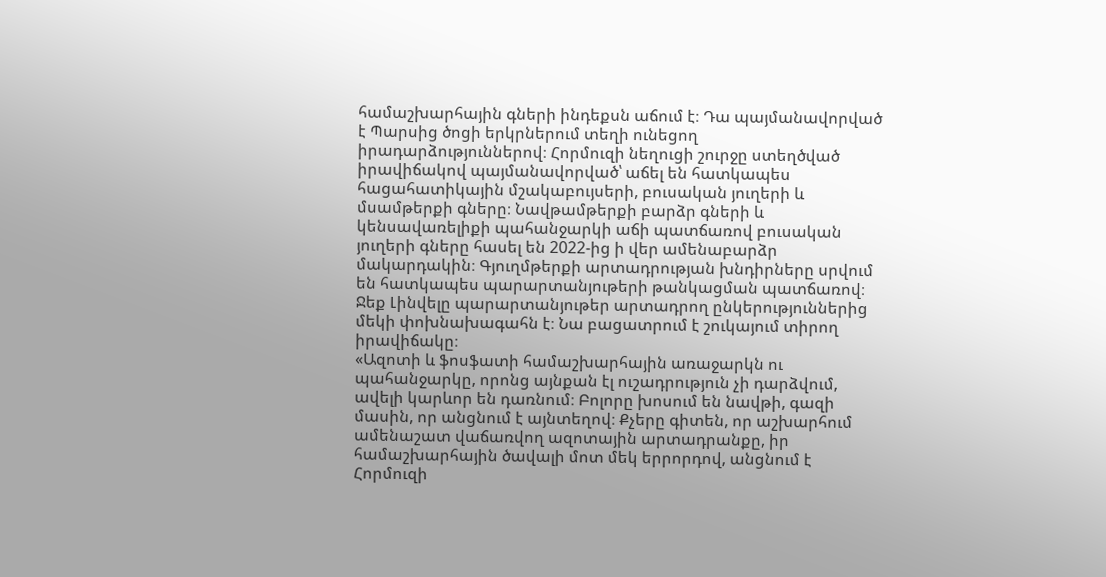համաշխարհային գների ինդեքսն աճում է։ Դա պայմանավորված է Պարսից ծոցի երկրներում տեղի ունեցող իրադարձություններով։ Հորմուզի նեղուցի շուրջը ստեղծված իրավիճակով պայմանավորված՝ աճել են հատկապես հացահատիկային մշակաբույսերի, բուսական յուղերի և մսամթերքի գները։ Նավթամթերքի բարձր գների և կենսավառելիքի պահանջարկի աճի պատճառով բուսական յուղերի գները հասել են 2022-ից ի վեր ամենաբարձր մակարդակին։ Գյուղմթերքի արտադրության խնդիրները սրվում են հատկապես պարարտանյութերի թանկացման պատճառով։
Ջեք Լինվելը պարարտանյութեր արտադրող ընկերություններից մեկի փոխնախագահն է։ Նա բացատրում է շուկայում տիրող իրավիճակը։
«Ազոտի և ֆոսֆատի համաշխարհային առաջարկն ու պահանջարկը, որոնց այնքան էլ ուշադրություն չի դարձվում, ավելի կարևոր են դառնում։ Բոլորը խոսում են նավթի, գազի մասին, որ անցնում է այնտեղով։ Քչերը գիտեն, որ աշխարհում ամենաշատ վաճառվող ազոտային արտադրանքը, իր համաշխարհային ծավալի մոտ մեկ երրորդով, անցնում է Հորմուզի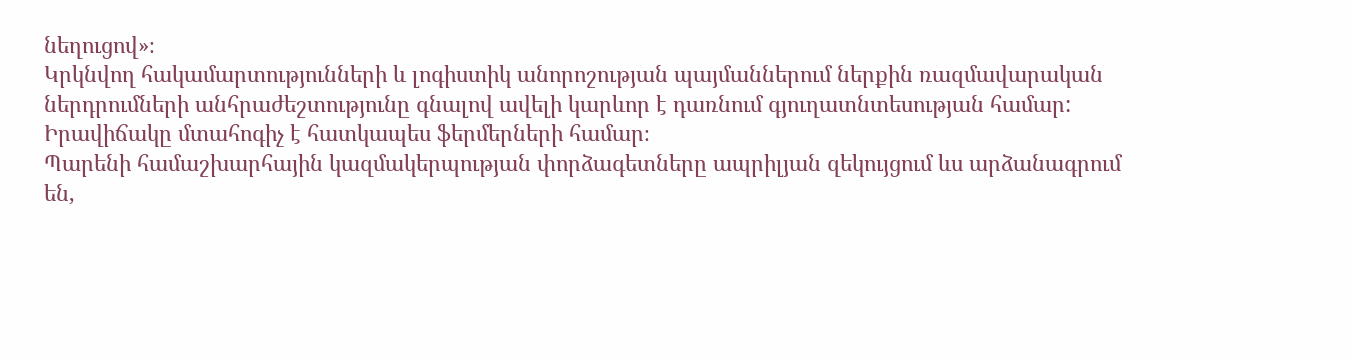նեղուցով»։
Կրկնվող հակամարտությունների և լոգիստիկ անորոշության պայմաններում ներքին ռազմավարական ներդրումների անհրաժեշտությունը գնալով ավելի կարևոր է դառնում գյուղատնտեսության համար: Իրավիճակը մտահոգիչ է հատկապես ֆերմերների համար։
Պարենի համաշխարհային կազմակերպության փորձագետները ապրիլյան զեկույցում ևս արձանագրում են,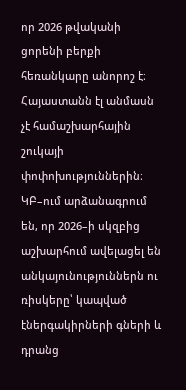որ 2026 թվականի ցորենի բերքի հեռանկարը անորոշ է։ Հայաստանն էլ անմասն չէ համաշխարհային շուկայի փոփոխություններին։ ԿԲ–ում արձանագրում են, որ 2026–ի սկզբից աշխարհում ավելացել են անկայունություններն ու ռիսկերը՝ կապված էներգակիրների գների և դրանց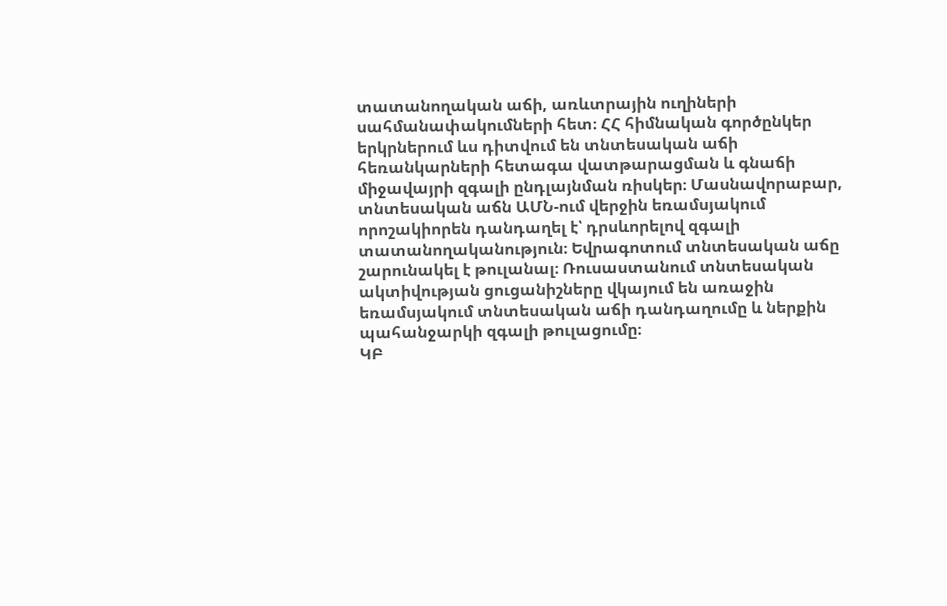տատանողական աճի, առևտրային ուղիների սահմանափակումների հետ։ ՀՀ հիմնական գործընկեր երկրներում ևս դիտվում են տնտեսական աճի հեռանկարների հետագա վատթարացման և գնաճի միջավայրի զգալի ընդլայնման ռիսկեր։ Մասնավորաբար, տնտեսական աճն ԱՄՆ-ում վերջին եռամսյակում որոշակիորեն դանդաղել է՝ դրսևորելով զգալի տատանողականություն։ Եվրագոտում տնտեսական աճը շարունակել է թուլանալ։ Ռուսաստանում տնտեսական ակտիվության ցուցանիշները վկայում են առաջին եռամսյակում տնտեսական աճի դանդաղումը և ներքին պահանջարկի զգալի թուլացումը։
ԿԲ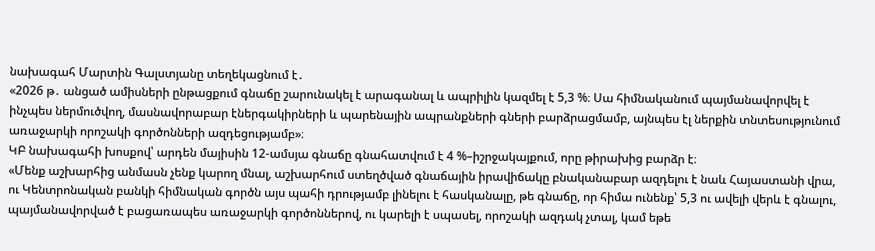նախագահ Մարտին Գալստյանը տեղեկացնում է․
«2026 թ․ անցած ամիսների ընթացքում գնաճը շարունակել է արագանալ և ապրիլին կազմել է 5,3 %։ Սա հիմնականում պայմանավորվել է ինչպես ներմուծվող, մասնավորաբար էներգակիրների և պարենային ապրանքների գների բարձրացմամբ, այնպես էլ ներքին տնտեսությունում առաջարկի որոշակի գործոնների ազդեցությամբ»։
ԿԲ նախագահի խոսքով՝ արդեն մայիսին 12-ամսյա գնաճը գնահատվում է 4 %–իշրջակայքում, որը թիրախից բարձր է։
«Մենք աշխարհից անմասն չենք կարող մնալ, աշխարհում ստեղծված գնաճային իրավիճակը բնականաբար ազդելու է նաև Հայաստանի վրա, ու Կենտրոնական բանկի հիմնական գործն այս պահի դրությամբ լինելու է հասկանալը, թե գնաճը, որ հիմա ունենք՝ 5,3 ու ավելի վերև է գնալու, պայմանավորված է բացառապես առաջարկի գործոններով, ու կարելի է սպասել, որոշակի ազդակ չտալ, կամ եթե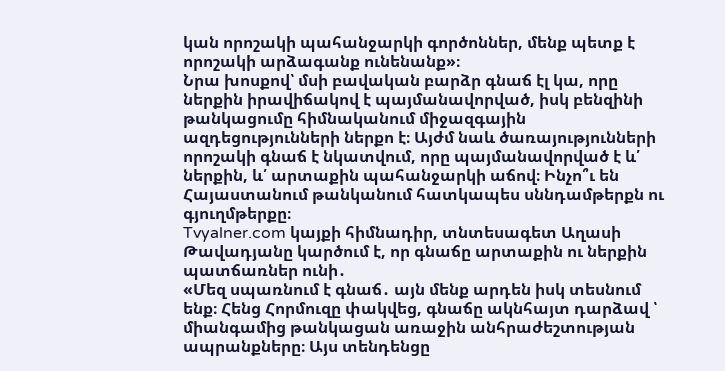կան որոշակի պահանջարկի գործոններ, մենք պետք է որոշակի արձագանք ունենանք»։
Նրա խոսքով՝ մսի բավական բարձր գնաճ էլ կա, որը ներքին իրավիճակով է պայմանավորված, իսկ բենզինի թանկացումը հիմնականում միջազգային ազդեցությունների ներքո է։ Այժմ նաև ծառայությունների որոշակի գնաճ է նկատվում, որը պայմանավորված է և՛ ներքին, և՛ արտաքին պահանջարկի աճով։ Ինչո՞ւ են Հայաստանում թանկանում հատկապես սննդամթերքն ու գյուղմթերքը։
Tvyalner.com կայքի հիմնադիր, տնտեսագետ Աղասի Թավադյանը կարծում է, որ գնաճը արտաքին ու ներքին պատճառներ ունի․
«Մեզ սպառնում է գնաճ․ այն մենք արդեն իսկ տեսնում ենք։ Հենց Հորմուզը փակվեց, գնաճը ակնհայտ դարձավ ՝ միանգամից թանկացան առաջին անհրաժեշտության ապրանքները։ Այս տենդենցը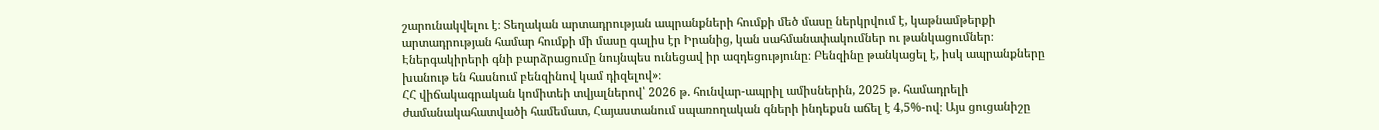շարունակվելու է։ Տեղական արտադրության ապրանքների հումքի մեծ մասը ներկրվում է, կաթնամթերքի արտադրության համար հումքի մի մասը գալիս էր Իրանից, կան սահմանափակումներ ու թանկացումներ։ Էներգակիրերի գնի բարձրացումը նույնպես ունեցավ իր ազդեցությունը։ Բենզինը թանկացել է, իսկ ապրանքները խանութ են հասնում բենզինով կամ դիզելով»։
ՀՀ վիճակագրական կոմիտեի տվյալներով՝ 2026 թ. հունվար-ապրիլ ամիսներին, 2025 թ. համադրելի ժամանակահատվածի համեմատ, Հայաստանում սպառողական գների ինդեքսն աճել է 4,5%-ով։ Այս ցուցանիշը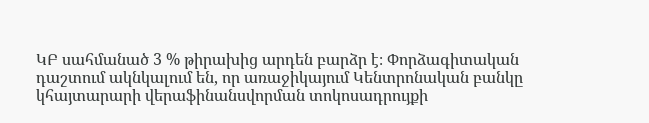ԿԲ սահմանած 3 % թիրախից արդեն բարձր է։ Փորձագիտական դաշտում ակնկալում են, որ առաջիկայում Կենտրոնական բանկը կհայտարարի վերաֆինանսվորման տոկոսադրույքի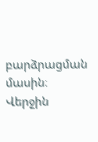բարձրացման մասին։ Վերջին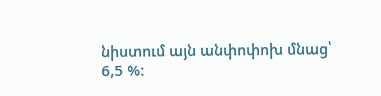նիստում այն անփոփոխ մնաց՝ 6,5 %։